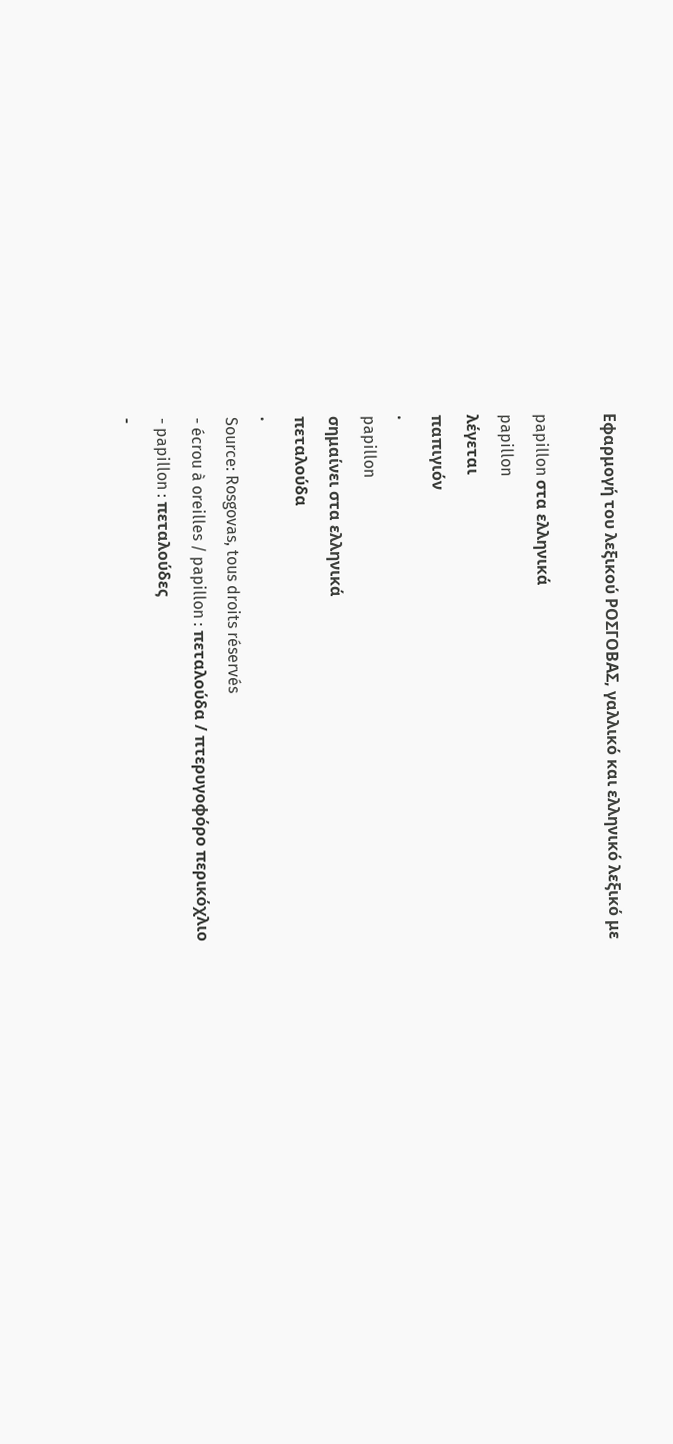Εφαρμογή του λεξικού ΡΟΣΓΟΒΑΣ, γαλλικό και ελληνικό λεξικό με

papillon στα ελληνικά
papillon
λέγεται
παπιγιόν
.
papillon
σημαίνει στα ελληνικά
πεταλούδα
.
Source: Rosgovas, tous droits réservés
- écrou à oreilles / papillon : πεταλούδα / πτερυγοφόρο περικόχλιο
- papillon : πεταλούδες
-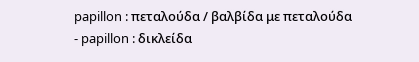papillon : πεταλούδα / βαλβίδα με πεταλούδα
- papillon : δικλείδα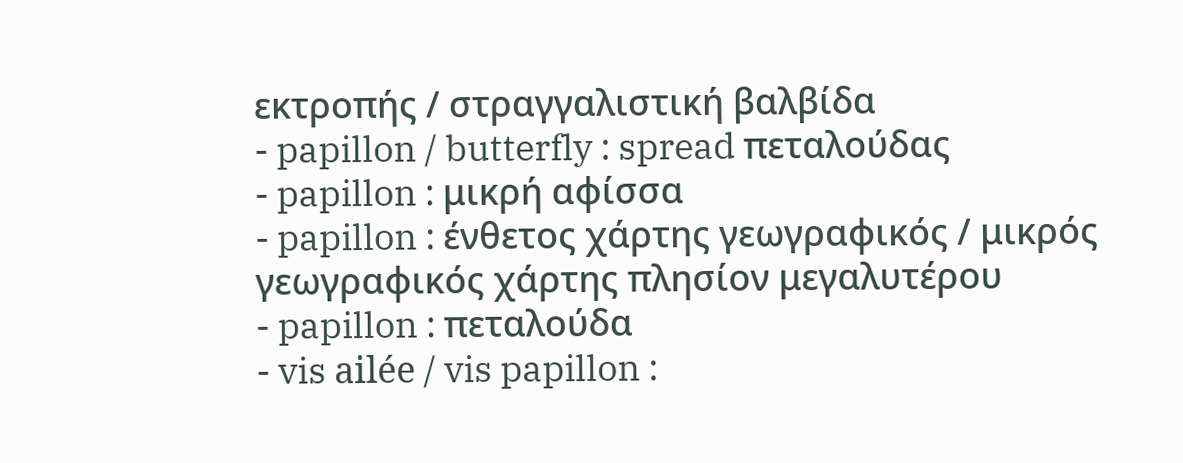εκτροπής / στραγγαλιστική βαλβίδα
- papillon / butterfly : spread πεταλούδας
- papillon : μικρή αφίσσα
- papillon : ένθετος χάρτης γεωγραφικός / μικρός γεωγραφικός χάρτης πλησίον μεγαλυτέρου
- papillon : πεταλούδα
- vis ailée / vis papillon :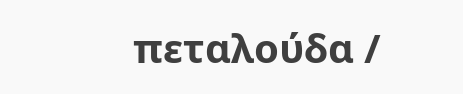πεταλούδα /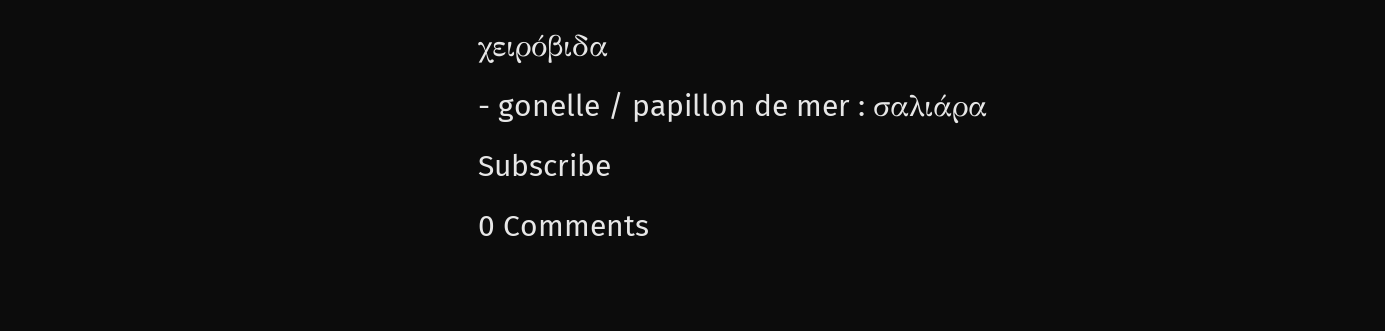χειρόβιδα
- gonelle / papillon de mer : σαλιάρα
Subscribe
0 Comments